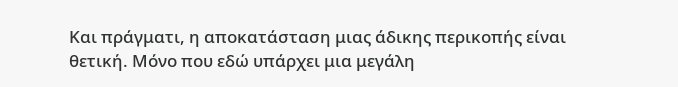Και πράγματι, η αποκατάσταση μιας άδικης περικοπής είναι θετική. Μόνο που εδώ υπάρχει μια μεγάλη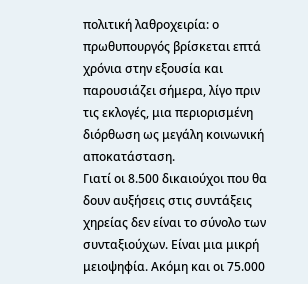πολιτική λαθροχειρία: ο πρωθυπουργός βρίσκεται επτά χρόνια στην εξουσία και παρουσιάζει σήμερα, λίγο πριν τις εκλογές, μια περιορισμένη διόρθωση ως μεγάλη κοινωνική αποκατάσταση.
Γιατί οι 8.500 δικαιούχοι που θα δουν αυξήσεις στις συντάξεις χηρείας δεν είναι το σύνολο των συνταξιούχων. Είναι μια μικρή μειοψηφία. Ακόμη και οι 75.000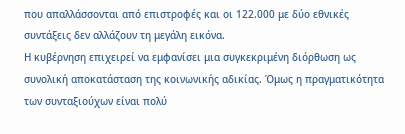που απαλλάσσονται από επιστροφές και οι 122.000 με δύο εθνικές συντάξεις δεν αλλάζουν τη μεγάλη εικόνα.
Η κυβέρνηση επιχειρεί να εμφανίσει μια συγκεκριμένη διόρθωση ως συνολική αποκατάσταση της κοινωνικής αδικίας. Όμως η πραγματικότητα των συνταξιούχων είναι πολύ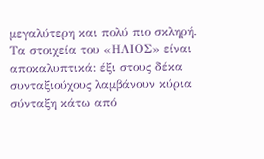μεγαλύτερη και πολύ πιο σκληρή.
Τα στοιχεία του «ΗΛΙΟΣ» είναι αποκαλυπτικά: έξι στους δέκα συνταξιούχους λαμβάνουν κύρια σύνταξη κάτω από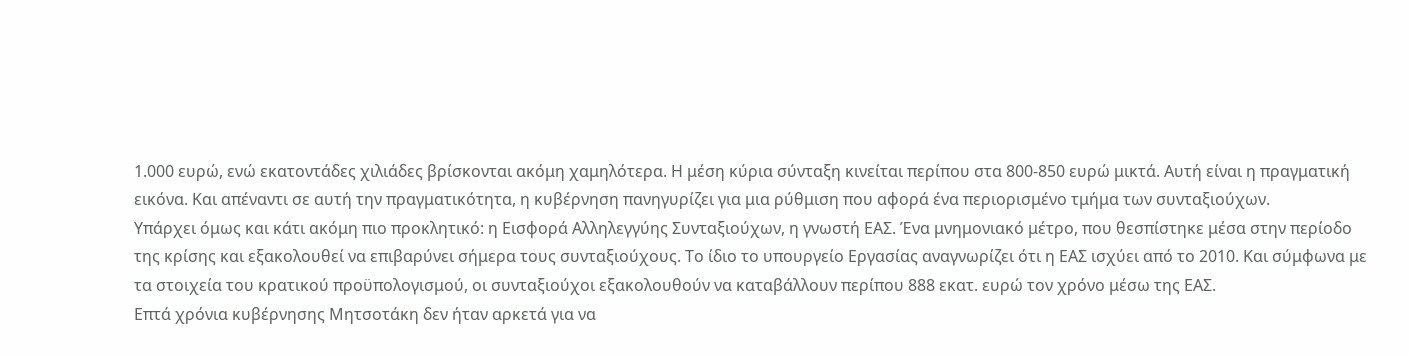1.000 ευρώ, ενώ εκατοντάδες χιλιάδες βρίσκονται ακόμη χαμηλότερα. Η μέση κύρια σύνταξη κινείται περίπου στα 800-850 ευρώ μικτά. Αυτή είναι η πραγματική εικόνα. Και απέναντι σε αυτή την πραγματικότητα, η κυβέρνηση πανηγυρίζει για μια ρύθμιση που αφορά ένα περιορισμένο τμήμα των συνταξιούχων.
Υπάρχει όμως και κάτι ακόμη πιο προκλητικό: η Εισφορά Αλληλεγγύης Συνταξιούχων, η γνωστή ΕΑΣ. Ένα μνημονιακό μέτρο, που θεσπίστηκε μέσα στην περίοδο της κρίσης και εξακολουθεί να επιβαρύνει σήμερα τους συνταξιούχους. Το ίδιο το υπουργείο Εργασίας αναγνωρίζει ότι η ΕΑΣ ισχύει από το 2010. Και σύμφωνα με τα στοιχεία του κρατικού προϋπολογισμού, οι συνταξιούχοι εξακολουθούν να καταβάλλουν περίπου 888 εκατ. ευρώ τον χρόνο μέσω της ΕΑΣ.
Επτά χρόνια κυβέρνησης Μητσοτάκη δεν ήταν αρκετά για να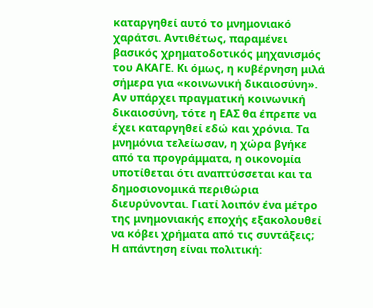καταργηθεί αυτό το μνημονιακό χαράτσι. Αντιθέτως, παραμένει βασικός χρηματοδοτικός μηχανισμός του ΑΚΑΓΕ. Κι όμως, η κυβέρνηση μιλά σήμερα για «κοινωνική δικαιοσύνη».
Αν υπάρχει πραγματική κοινωνική δικαιοσύνη, τότε η ΕΑΣ θα έπρεπε να έχει καταργηθεί εδώ και χρόνια. Τα μνημόνια τελείωσαν, η χώρα βγήκε από τα προγράμματα, η οικονομία υποτίθεται ότι αναπτύσσεται και τα δημοσιονομικά περιθώρια διευρύνονται. Γιατί λοιπόν ένα μέτρο της μνημονιακής εποχής εξακολουθεί να κόβει χρήματα από τις συντάξεις;
Η απάντηση είναι πολιτική: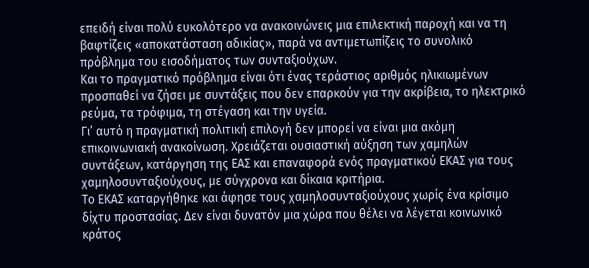επειδή είναι πολύ ευκολότερο να ανακοινώνεις μια επιλεκτική παροχή και να τη βαφτίζεις «αποκατάσταση αδικίας», παρά να αντιμετωπίζεις το συνολικό πρόβλημα του εισοδήματος των συνταξιούχων.
Και το πραγματικό πρόβλημα είναι ότι ένας τεράστιος αριθμός ηλικιωμένων προσπαθεί να ζήσει με συντάξεις που δεν επαρκούν για την ακρίβεια, το ηλεκτρικό ρεύμα, τα τρόφιμα, τη στέγαση και την υγεία.
Γι’ αυτό η πραγματική πολιτική επιλογή δεν μπορεί να είναι μια ακόμη επικοινωνιακή ανακοίνωση. Χρειάζεται ουσιαστική αύξηση των χαμηλών συντάξεων, κατάργηση της ΕΑΣ και επαναφορά ενός πραγματικού ΕΚΑΣ για τους χαμηλοσυνταξιούχους, με σύγχρονα και δίκαια κριτήρια.
Το ΕΚΑΣ καταργήθηκε και άφησε τους χαμηλοσυνταξιούχους χωρίς ένα κρίσιμο δίχτυ προστασίας. Δεν είναι δυνατόν μια χώρα που θέλει να λέγεται κοινωνικό κράτος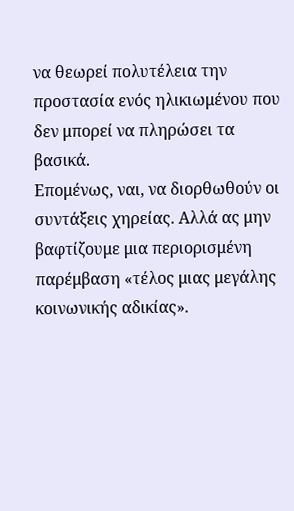να θεωρεί πολυτέλεια την προστασία ενός ηλικιωμένου που δεν μπορεί να πληρώσει τα βασικά.
Επομένως, ναι, να διορθωθούν οι συντάξεις χηρείας. Αλλά ας μην βαφτίζουμε μια περιορισμένη παρέμβαση «τέλος μιας μεγάλης κοινωνικής αδικίας».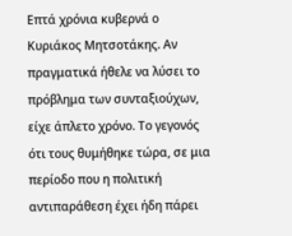Επτά χρόνια κυβερνά ο Κυριάκος Μητσοτάκης. Αν πραγματικά ήθελε να λύσει το πρόβλημα των συνταξιούχων, είχε άπλετο χρόνο. Το γεγονός ότι τους θυμήθηκε τώρα, σε μια περίοδο που η πολιτική αντιπαράθεση έχει ήδη πάρει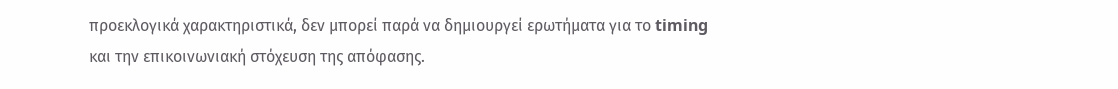προεκλογικά χαρακτηριστικά, δεν μπορεί παρά να δημιουργεί ερωτήματα για το timing και την επικοινωνιακή στόχευση της απόφασης.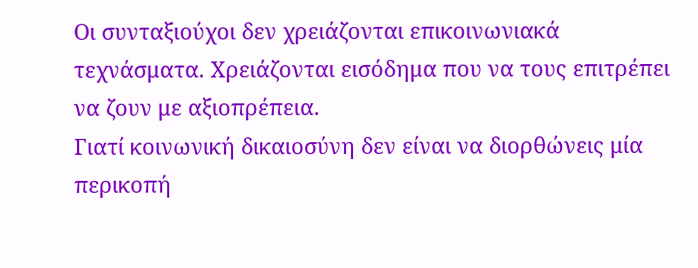Οι συνταξιούχοι δεν χρειάζονται επικοινωνιακά τεχνάσματα. Χρειάζονται εισόδημα που να τους επιτρέπει να ζουν με αξιοπρέπεια.
Γιατί κοινωνική δικαιοσύνη δεν είναι να διορθώνεις μία περικοπή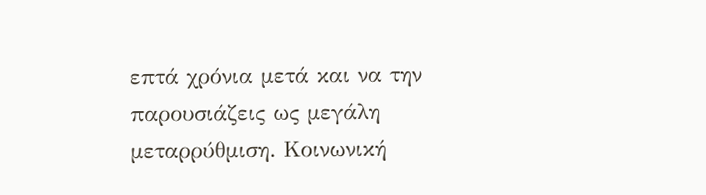επτά χρόνια μετά και να την παρουσιάζεις ως μεγάλη μεταρρύθμιση. Κοινωνική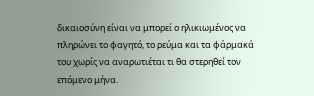δικαιοσύνη είναι να μπορεί ο ηλικιωμένος να πληρώνει το φαγητό, το ρεύμα και τα φάρμακά του χωρίς να αναρωτιέται τι θα στερηθεί τον επόμενο μήνα.